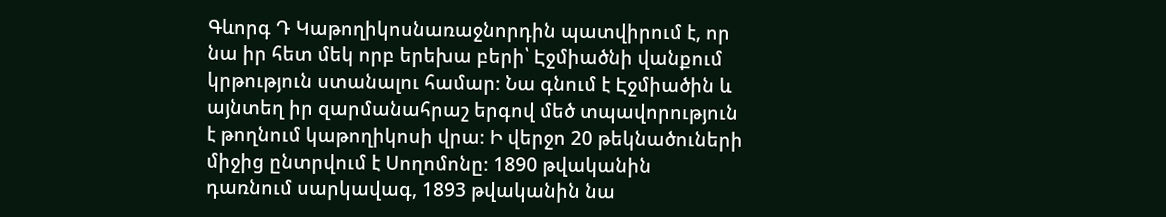Գևորգ Դ Կաթողիկոսնառաջնորդին պատվիրում է, որ
նա իր հետ մեկ որբ երեխա բերի՝ Էջմիածնի վանքում
կրթություն ստանալու համար։ Նա գնում է Էջմիածին և
այնտեղ իր զարմանահրաշ երգով մեծ տպավորություն
է թողնում կաթողիկոսի վրա։ Ի վերջո 20 թեկնածուների
միջից ընտրվում է Սողոմոնը։ 1890 թվականին
դառնում սարկավագ, 1893 թվականին նա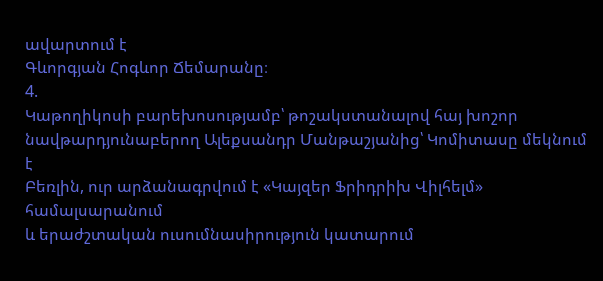ավարտում է
Գևորգյան Հոգևոր Ճեմարանը։
4.
Կաթողիկոսի բարեխոսությամբ՝ թոշակստանալով հայ խոշոր
նավթարդյունաբերող Ալեքսանդր Մանթաշյանից՝ Կոմիտասը մեկնում է
Բեռլին, ուր արձանագրվում է «Կայզեր Ֆրիդրիխ Վիլհելմ» համալսարանում
և երաժշտական ուսումնասիրություն կատարում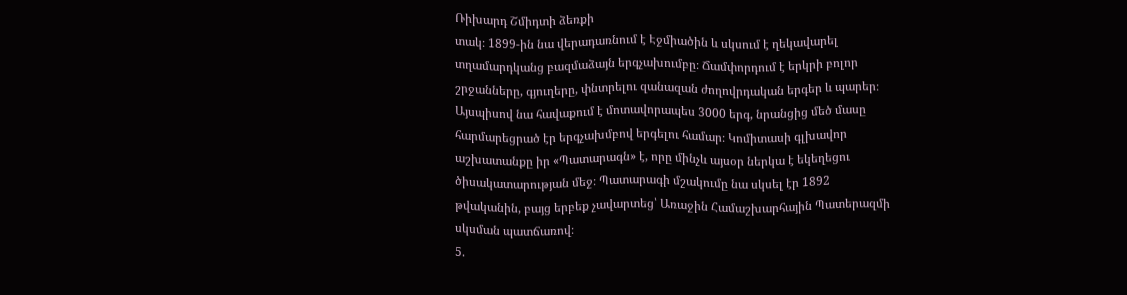Ռիխարդ Շմիդտի ձեռքի
տակ։ 1899-ին նա վերադառնում է Էջմիածին և սկսում է ղեկավարել
տղամարդկանց բազմաձայն երգչախումբը։ Ճամփորդում է երկրի բոլոր
շրջանները, գյուղերը, փնտրելու զանազան ժողովրդական երգեր և պարեր։
Այսպիսով նա հավաքում է մոտավորապես 3000 երգ, նրանցից մեծ մասը
հարմարեցրած էր երգչախմբով երգելու համար։ Կոմիտասի գլխավոր
աշխատանքը իր «Պատարագն» է, որը մինչև այսօր ներկա է եկեղեցու
ծիսակատարության մեջ։ Պատարագի մշակումը նա սկսել էր 1892
թվականին, բայց երբեք չավարտեց՝ Առաջին Համաշխարհային Պատերազմի
սկսման պատճառով։
5.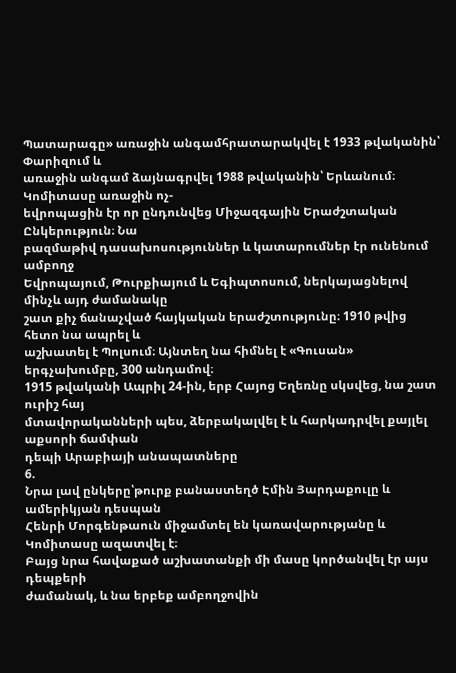Պատարագը» առաջին անգամհրատարակվել է 1933 թվականին՝ Փարիզում և
առաջին անգամ ձայնագրվել 1988 թվականին՝ Երևանում։ Կոմիտասը առաջին ոչ-
եվրոպացին էր որ ընդունվեց Միջազգային Երաժշտական Ընկերություն։ Նա
բազմաթիվ դասախոսություններ և կատարումներ էր ունենում ամբողջ
Եվրոպայում, Թուրքիայում և Եգիպտոսում, ներկայացնելով մինչև այդ ժամանակը
շատ քիչ ճանաչված հայկական երաժշտությունը։ 1910 թվից հետո նա ապրել և
աշխատել է Պոլսում։ Այնտեղ նա հիմնել է «Գուսան» երգչախումբը, 300 անդամով։
1915 թվականի Ապրիլ 24-ին, երբ Հայոց Եղեռնը սկսվեց, նա շատ ուրիշ հայ
մտավորականների պես, ձերբակալվել է և հարկադրվել քայլել աքսորի ճամփան
դեպի Արաբիայի անապատները
6.
Նրա լավ ընկերը՝թուրք բանաստեղծ Էմին Յարդաքուլը և ամերիկյան դեսպան
Հենրի Մորգենթաուն միջամտել են կառավարությանը և Կոմիտասը ազատվել է։
Բայց նրա հավաքած աշխատանքի մի մասը կործանվել էր այս դեպքերի
ժամանակ, և նա երբեք ամբողջովին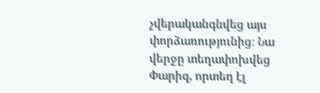չվերականգնվեց այս փորձառությունից։ Նա
վերջը տեղափոխվեց Փարիզ, որտեղ էլ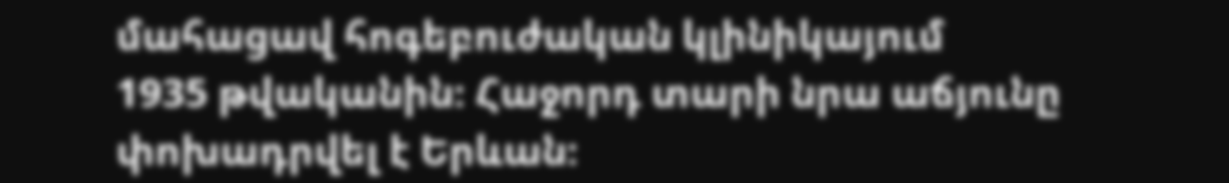մահացավ հոգեբուժական կլինիկայում
1935 թվականին։ Հաջորդ տարի նրա աճյունը փոխադրվել է Երևան։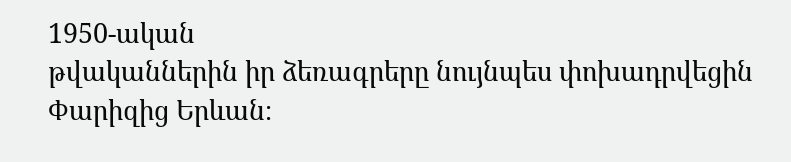1950-ական
թվականներին իր ձեռագրերը նույնպես փոխադրվեցին Փարիզից Երևան։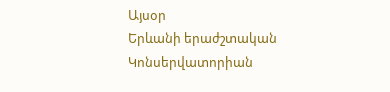Այսօր
Երևանի երաժշտական Կոնսերվատորիան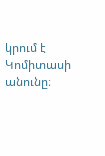կրում է Կոմիտասի անունը։